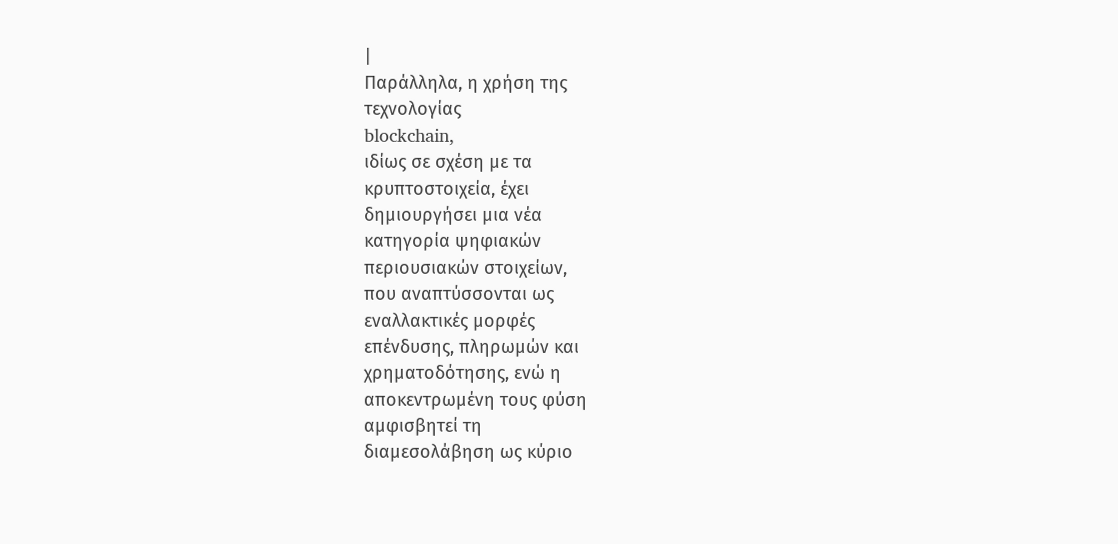|
Παράλληλα, η χρήση της
τεχνολογίας
blockchain,
ιδίως σε σχέση με τα
κρυπτοστοιχεία, έχει
δημιουργήσει μια νέα
κατηγορία ψηφιακών
περιουσιακών στοιχείων,
που αναπτύσσονται ως
εναλλακτικές μορφές
επένδυσης, πληρωμών και
χρηματοδότησης, ενώ η
αποκεντρωμένη τους φύση
αμφισβητεί τη
διαμεσολάβηση ως κύριο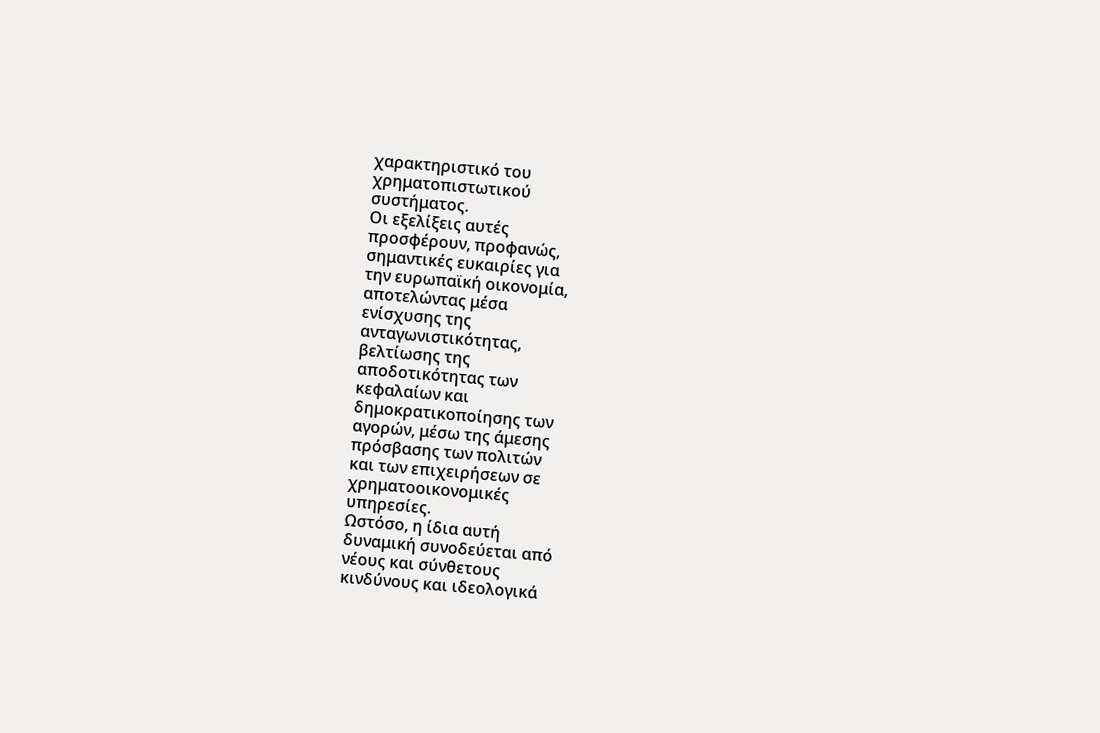χαρακτηριστικό του
χρηματοπιστωτικού
συστήματος.
Οι εξελίξεις αυτές
προσφέρουν, προφανώς,
σημαντικές ευκαιρίες για
την ευρωπαϊκή οικονομία,
αποτελώντας μέσα
ενίσχυσης της
ανταγωνιστικότητας,
βελτίωσης της
αποδοτικότητας των
κεφαλαίων και
δημοκρατικοποίησης των
αγορών, μέσω της άμεσης
πρόσβασης των πολιτών
και των επιχειρήσεων σε
χρηματοοικονομικές
υπηρεσίες.
Ωστόσο, η ίδια αυτή
δυναμική συνοδεύεται από
νέους και σύνθετους
κινδύνους και ιδεολογικά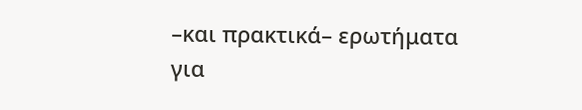–και πρακτικά– ερωτήματα
για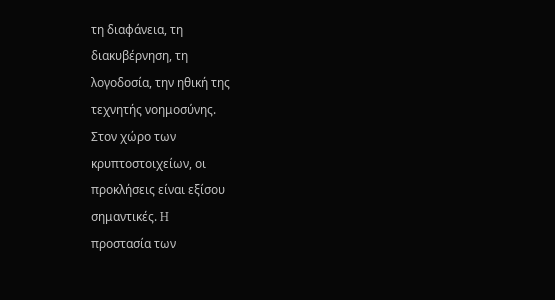τη διαφάνεια, τη
διακυβέρνηση, τη
λογοδοσία, την ηθική της
τεχνητής νοημοσύνης.
Στον χώρο των
κρυπτοστοιχείων, οι
προκλήσεις είναι εξίσου
σημαντικές. H
προστασία των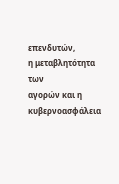επενδυτών,
η μεταβλητότητα των
αγορών και η
κυβερνοασφάλεια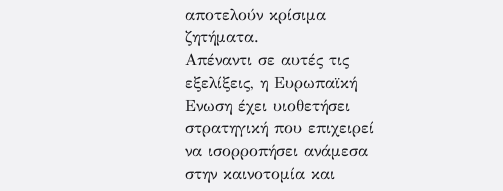αποτελούν κρίσιμα
ζητήματα.
Απέναντι σε αυτές τις
εξελίξεις, η Ευρωπαϊκή
Ενωση έχει υιοθετήσει
στρατηγική που επιχειρεί
να ισορροπήσει ανάμεσα
στην καινοτομία και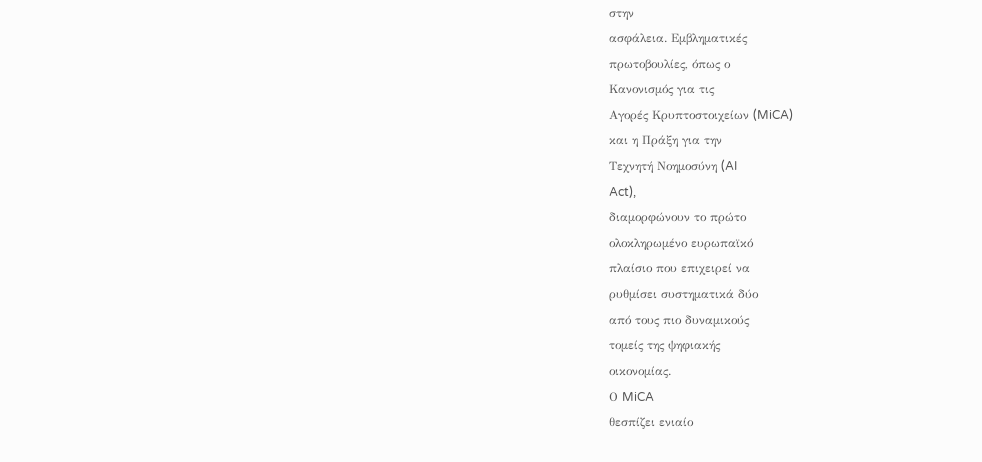στην
ασφάλεια. Εμβληματικές
πρωτοβουλίες, όπως ο
Κανονισμός για τις
Αγορές Κρυπτοστοιχείων (MiCA)
και η Πράξη για την
Τεχνητή Νοημοσύνη (AI
Act),
διαμορφώνουν το πρώτο
ολοκληρωμένο ευρωπαϊκό
πλαίσιο που επιχειρεί να
ρυθμίσει συστηματικά δύο
από τους πιο δυναμικούς
τομείς της ψηφιακής
οικονομίας.
Ο MiCA
θεσπίζει ενιαίο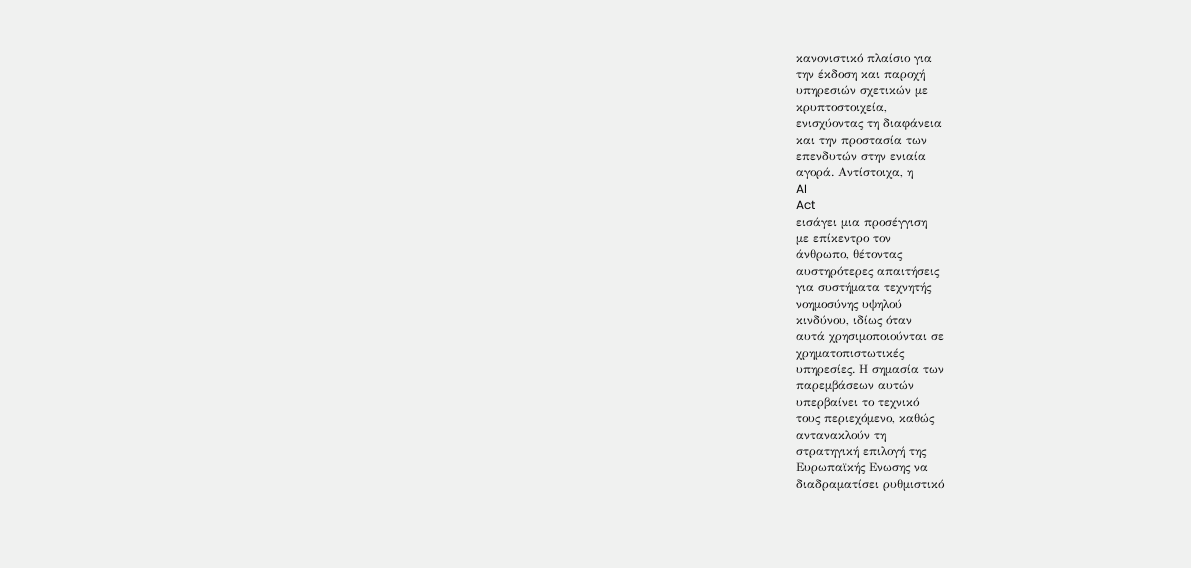κανονιστικό πλαίσιο για
την έκδοση και παροχή
υπηρεσιών σχετικών με
κρυπτοστοιχεία,
ενισχύοντας τη διαφάνεια
και την προστασία των
επενδυτών στην ενιαία
αγορά. Αντίστοιχα, η
AI
Act
εισάγει μια προσέγγιση
με επίκεντρο τον
άνθρωπο, θέτοντας
αυστηρότερες απαιτήσεις
για συστήματα τεχνητής
νοημοσύνης υψηλού
κινδύνου, ιδίως όταν
αυτά χρησιμοποιούνται σε
χρηματοπιστωτικές
υπηρεσίες. Η σημασία των
παρεμβάσεων αυτών
υπερβαίνει το τεχνικό
τους περιεχόμενο, καθώς
αντανακλούν τη
στρατηγική επιλογή της
Ευρωπαϊκής Ενωσης να
διαδραματίσει ρυθμιστικό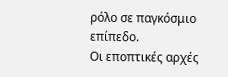ρόλο σε παγκόσμιο
επίπεδο.
Οι εποπτικές αρχές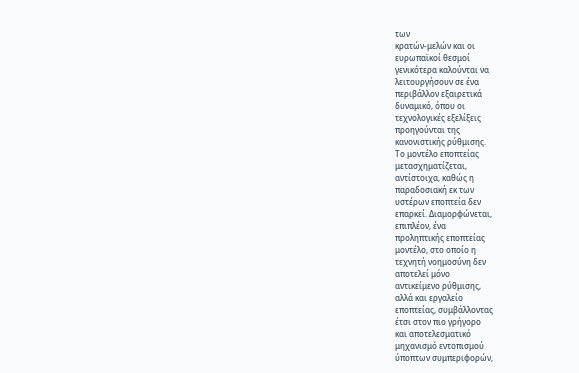των
κρατών-μελών και οι
ευρωπαϊκοί θεσμοί
γενικότερα καλούνται να
λειτουργήσουν σε ένα
περιβάλλον εξαιρετικά
δυναμικό, όπου οι
τεχνολογικές εξελίξεις
προηγούνται της
κανονιστικής ρύθμισης.
Το μοντέλο εποπτείας
μετασχηματίζεται,
αντίστοιχα, καθώς η
παραδοσιακή εκ των
υστέρων εποπτεία δεν
επαρκεί. Διαμορφώνεται,
επιπλέον, ένα
προληπτικής εποπτείας
μοντέλο, στο οποίο η
τεχνητή νοημοσύνη δεν
αποτελεί μόνο
αντικείμενο ρύθμισης,
αλλά και εργαλείο
εποπτείας, συμβάλλοντας
έτσι στον πιο γρήγορο
και αποτελεσματικό
μηχανισμό εντοπισμού
ύποπτων συμπεριφορών,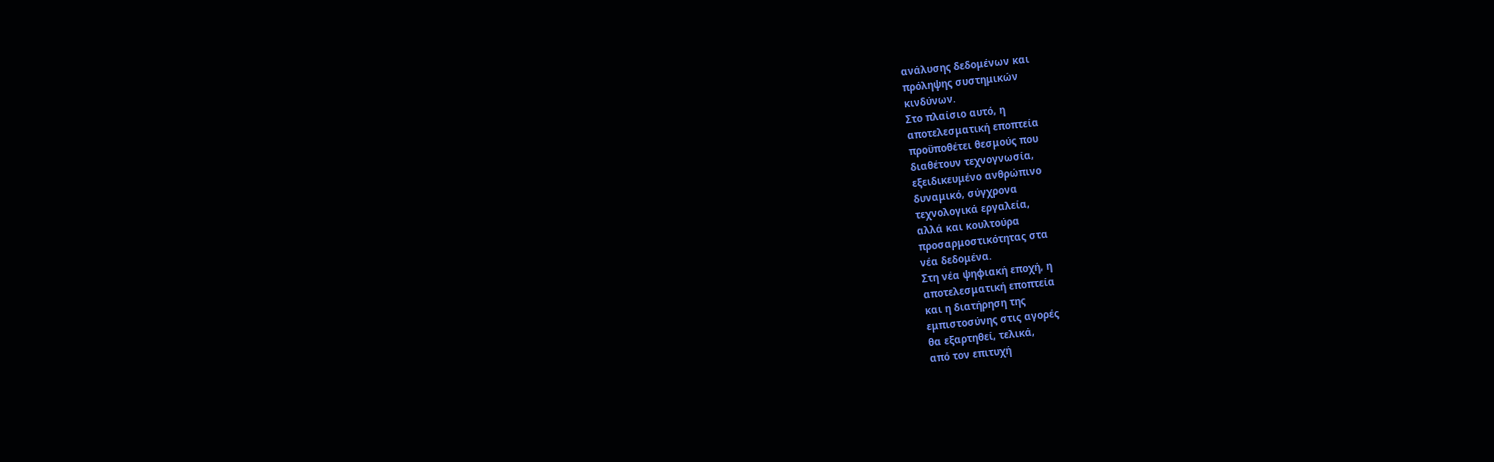ανάλυσης δεδομένων και
πρόληψης συστημικών
κινδύνων.
Στο πλαίσιο αυτό, η
αποτελεσματική εποπτεία
προϋποθέτει θεσμούς που
διαθέτουν τεχνογνωσία,
εξειδικευμένο ανθρώπινο
δυναμικό, σύγχρονα
τεχνολογικά εργαλεία,
αλλά και κουλτούρα
προσαρμοστικότητας στα
νέα δεδομένα.
Στη νέα ψηφιακή εποχή, η
αποτελεσματική εποπτεία
και η διατήρηση της
εμπιστοσύνης στις αγορές
θα εξαρτηθεί, τελικά,
από τον επιτυχή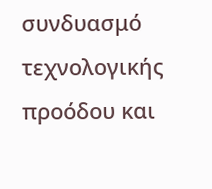συνδυασμό τεχνολογικής
προόδου και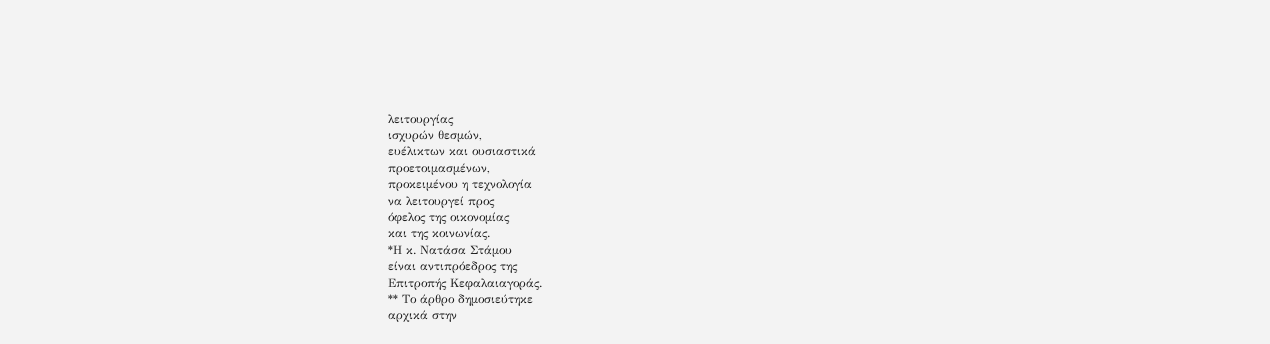λειτουργίας
ισχυρών θεσμών,
ευέλικτων και ουσιαστικά
προετοιμασμένων,
προκειμένου η τεχνολογία
να λειτουργεί προς
όφελος της οικονομίας
και της κοινωνίας.
*Η κ. Νατάσα Στάμου
είναι αντιπρόεδρος της
Επιτροπής Κεφαλαιαγοράς.
** Το άρθρο δημοσιεύτηκε
αρχικά στην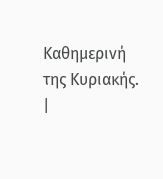Καθημερινή
της Κυριακής.
|